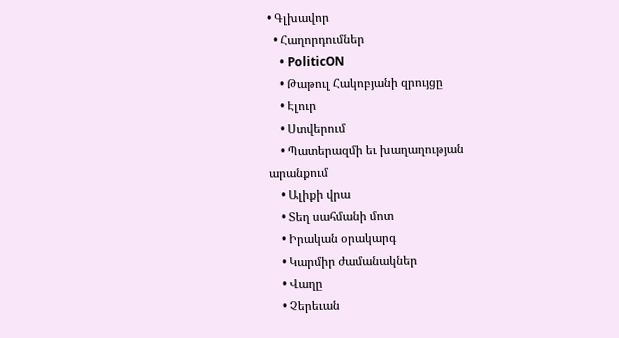• Գլխավոր
  • Հաղորդումներ
    • PoliticON
    • Թաթուլ Հակոբյանի զրույցը
    • Էլուր
    • Ստվերում
    • Պատերազմի եւ խաղաղության արանքում
    • Ալիքի վրա
    • Տեղ սահմանի մոտ
    • Իրական օրակարգ
    • Կարմիր ժամանակներ
    • Վաղը
    • Չերեւան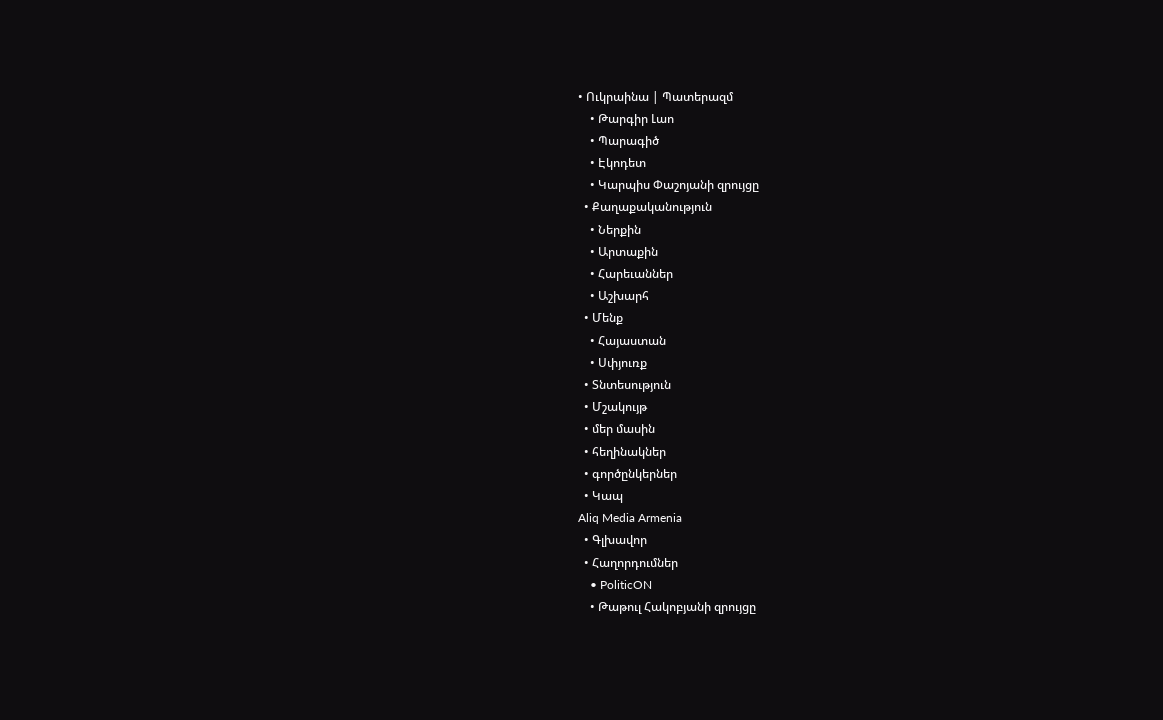• Ուկրաինա | Պատերազմ
    • Թարգիր Լաո
    • Պարագիծ
    • Էկոդետ
    • Կարպիս Փաշոյանի զրույցը
  • Քաղաքականություն
    • Ներքին
    • Արտաքին
    • Հարեւաններ
    • Աշխարհ
  • Մենք
    • Հայաստան
    • Սփյուռք
  • Տնտեսություն
  • Մշակույթ
  • մեր մասին
  • հեղինակներ
  • գործընկերներ
  • Կապ
Aliq Media Armenia
  • Գլխավոր
  • Հաղորդումներ
    • PoliticON
    • Թաթուլ Հակոբյանի զրույցը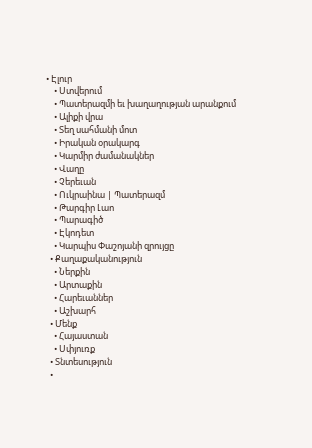• Էլուր
    • Ստվերում
    • Պատերազմի եւ խաղաղության արանքում
    • Ալիքի վրա
    • Տեղ սահմանի մոտ
    • Իրական օրակարգ
    • Կարմիր ժամանակներ
    • Վաղը
    • Չերեւան
    • Ուկրաինա | Պատերազմ
    • Թարգիր Լաո
    • Պարագիծ
    • Էկոդետ
    • Կարպիս Փաշոյանի զրույցը
  • Քաղաքականություն
    • Ներքին
    • Արտաքին
    • Հարեւաններ
    • Աշխարհ
  • Մենք
    • Հայաստան
    • Սփյուռք
  • Տնտեսություն
  •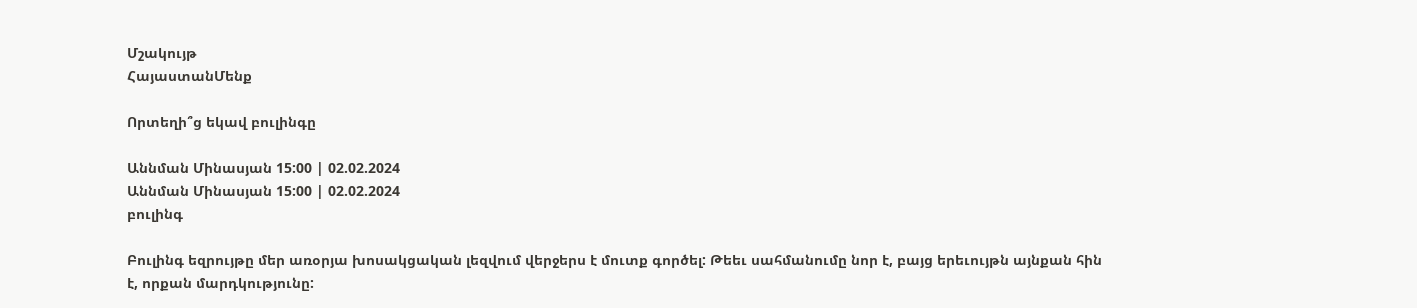Մշակույթ
ՀայաստանՄենք

Որտեղի՞ց եկավ բուլինգը

Աննման Մինասյան 15:00 | 02.02.2024
Աննման Մինասյան 15:00 | 02.02.2024
բուլինգ

Բուլինգ եզրույթը մեր առօրյա խոսակցական լեզվում վերջերս է մուտք գործել: Թեեւ սահմանումը նոր է, բայց երեւույթն այնքան հին է, որքան մարդկությունը: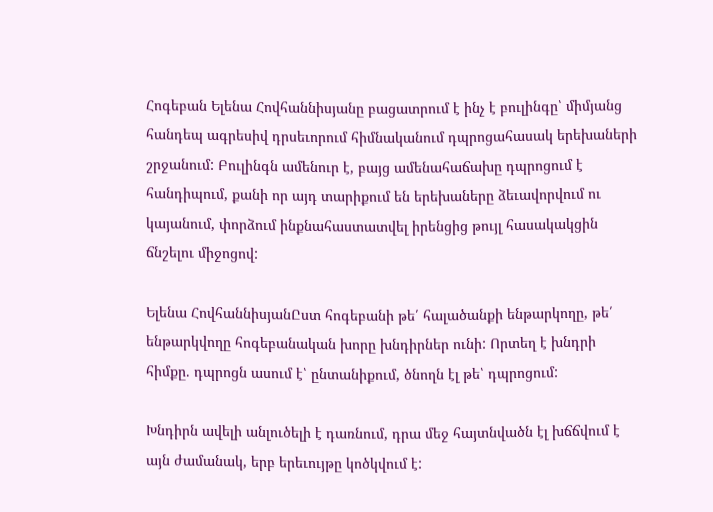Հոգեբան Ելենա Հովհաննիսյանը բացատրում է ինչ է բուլինգը՝ միմյանց հանդեպ ագրեսիվ դրսեւորում հիմնականում դպրոցահասակ երեխաների շրջանում: Բուլինգն ամենուր է, բայց ամենահաճախը դպրոցում է հանդիպում, քանի որ այդ տարիքում են երեխաները ձեւավորվում ու կայանում, փորձում ինքնահաստատվել իրենցից թույլ հասակակցին ճնշելու միջոցով:

Ելենա ՀովհաննիսյանԸստ հոգեբանի թե՛ հալածանքի ենթարկողը, թե՛ ենթարկվողը հոգեբանական խորը խնդիրներ ունի: Որտեղ է խնդրի հիմքը. դպրոցն ասում է՝ ընտանիքում, ծնողն էլ թե՝ դպրոցում:

Խնդիրն ավելի անլուծելի է դառնում, դրա մեջ հայտնվածն էլ խճճվում է այն ժամանակ, երբ երեւույթը կոծկվում է: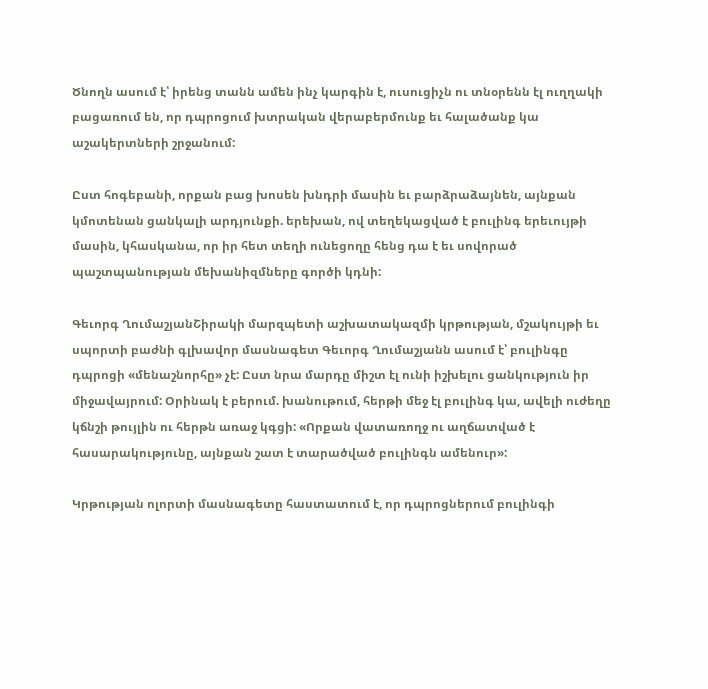Ծնողն ասում է՝ իրենց տանն ամեն ինչ կարգին է, ուսուցիչն ու տնօրենն էլ ուղղակի բացառում են, որ դպրոցում խտրական վերաբերմունք եւ հալածանք կա աշակերտների շրջանում:

Ըստ հոգեբանի, որքան բաց խոսեն խնդրի մասին եւ բարձրաձայնեն, այնքան կմոտենան ցանկալի արդյունքի. երեխան, ով տեղեկացված է բուլինգ երեւույթի մասին, կհասկանա, որ իր հետ տեղի ունեցողը հենց դա է եւ սովորած պաշտպանության մեխանիզմները գործի կդնի:

Գեւորգ ՂումաշյանՇիրակի մարզպետի աշխատակազմի կրթության, մշակույթի եւ սպորտի բաժնի գլխավոր մասնագետ Գեւորգ Ղումաշյանն ասում է՝ բուլինգը դպրոցի «մենաշնորհը» չէ: Ըստ նրա մարդը միշտ էլ ունի իշխելու ցանկություն իր միջավայրում: Օրինակ է բերում. խանութում, հերթի մեջ էլ բուլինգ կա, ավելի ուժեղը կճնշի թույլին ու հերթն առաջ կգցի: «Որքան վատառողջ ու աղճատված է հասարակությունը, այնքան շատ է տարածված բուլինգն ամենուր»:

Կրթության ոլորտի մասնագետը հաստատում է, որ դպրոցներում բուլինգի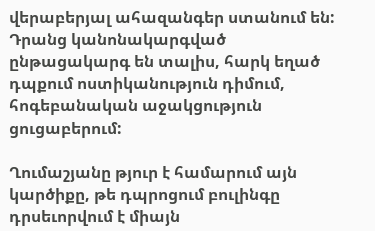վերաբերյալ ահազանգեր ստանում են: Դրանց կանոնակարգված ընթացակարգ են տալիս, հարկ եղած դպքում ոստիկանություն դիմում, հոգեբանական աջակցություն ցուցաբերում:

Ղումաշյանը թյուր է համարում այն կարծիքը, թե դպրոցում բուլինգը դրսեւորվում է միայն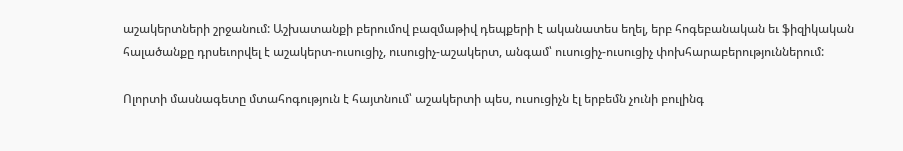աշակերտների շրջանում: Աշխատանքի բերումով բազմաթիվ դեպքերի է ականատես եղել, երբ հոգեբանական եւ ֆիզիկական հալածանքը դրսեւորվել է աշակերտ-ուսուցիչ, ուսուցիչ-աշակերտ, անգամ՝ ուսուցիչ-ուսուցիչ փոխհարաբերություններում:

Ոլորտի մասնագետը մտահոգություն է հայտնում՝ աշակերտի պես, ուսուցիչն էլ երբեմն չունի բուլինգ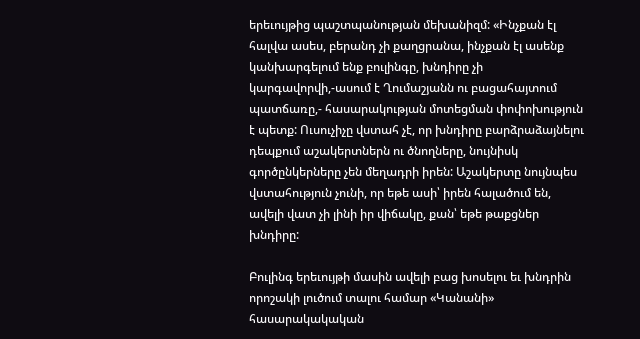երեւույթից պաշտպանության մեխանիզմ: «Ինչքան էլ հալվա ասես, բերանդ չի քաղցրանա, ինչքան էլ ասենք կանխարգելում ենք բուլինգը, խնդիրը չի կարգավորվի,-ասում է Ղումաշյանն ու բացահայտում պատճառը,- հասարակության մոտեցման փոփոխություն է պետք: Ուսուչիչը վստահ չէ, որ խնդիրը բարձրաձայնելու դեպքում աշակերտներն ու ծնողները, նույնիսկ գործընկերները չեն մեղադրի իրեն: Աշակերտը նույնպես վստահություն չունի, որ եթե ասի՝ իրեն հալածում են, ավելի վատ չի լինի իր վիճակը, քան՝ եթե թաքցներ խնդիրը:

Բուլինգ երեւույթի մասին ավելի բաց խոսելու եւ խնդրին որոշակի լուծում տալու համար «Կանանի» հասարակակական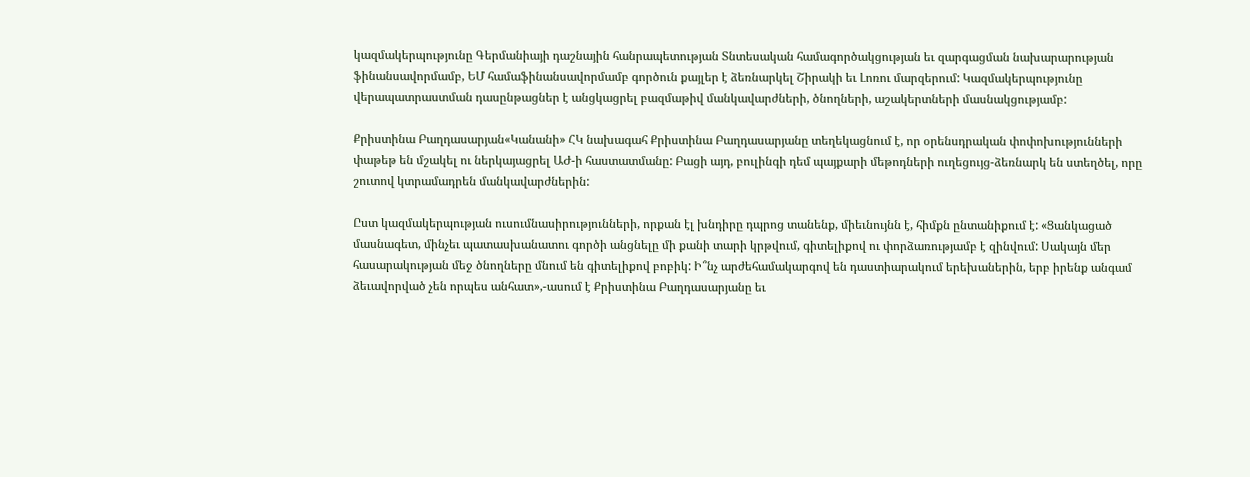կազմակերպությունը Գերմանիայի դաշնային հանրապետության Տնտեսական համագործակցության եւ զարգացման նախարարության ֆինանսավորմամբ, ԵՄ համաֆինանսավորմամբ գործուն քայլեր է ձեռնարկել Շիրակի եւ Լոռու մարզերում: Կազմակերպությունը վերապատրաստման դասընթացներ է անցկացրել բազմաթիվ մանկավարժների, ծնողների, աշակերտների մասնակցությամբ:

Քրիստինա Բաղդասարյան«Կանանի» ՀԿ նախագահ Քրիստինա Բաղդասարյանը տեղեկացնում է, որ օրենսդրական փոփոխությունների փաթեթ են մշակել ու ներկայացրել ԱԺ-ի հաստատմանը: Բացի այդ, բուլինգի դեմ պայքարի մեթոդների ուղեցույց-ձեռնարկ են ստեղծել, որը շուտով կտրամադրեն մանկավարժներին:

Ըստ կազմակերպության ուսումնասիրությունների, որքան էլ խնդիրը դպրոց տանենք, միեւնույնն է, հիմքն ընտանիքում է: «Ցանկացած մասնագետ, մինչեւ պատասխանատու գործի անցնելը մի քանի տարի կրթվում, գիտելիքով ու փորձառությամբ է զինվում: Սակայն մեր հասարակության մեջ ծնողները մնում են գիտելիքով բոբիկ: Ի՞նչ արժեհամակարգով են դաստիարակում երեխաներին, երբ իրենք անգամ ձեւավորված չեն որպես անհատ»,-ասում է Քրիստինա Բաղդասարյանը եւ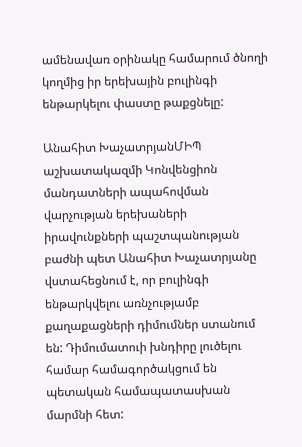ամենավառ օրինակը համարում ծնողի կողմից իր երեխային բուլինգի ենթարկելու փաստը թաքցնելը:

Անահիտ ԽաչատրյանՄԻՊ աշխատակազմի Կոնվենցիոն մանդատների ապահովման վարչության երեխաների իրավունքների պաշտպանության բաժնի պետ Անահիտ Խաչատրյանը վստահեցնում է, որ բուլինգի ենթարկվելու առնչությամբ քաղաքացների դիմումներ ստանում են: Դիմումատուի խնդիրը լուծելու համար համագործակցում են պետական համապատասխան մարմնի հետ: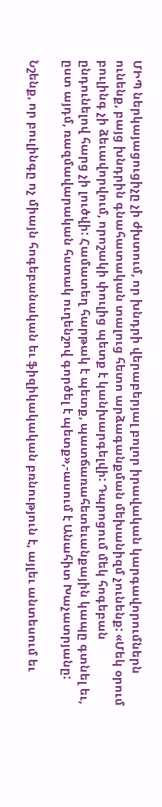ՄԻՊ ներկայացուցիչը չի ժխտում, որ խնդրի վերաբերյալ բոլոր իրավական կարգավորումներն ունենք, բայց խնդրին գնահատական տալուց հետո արձագանքման մեխանիզմ չունենք: «Մեկ օրում բուլինգ չի ձեւավորվում, որոշակի փուլից պետք է կանխարգելվի: Դպրոցում մեկ հոգեբան ընդունելով հարց չի լուծվի: Համատեղ հարթակ է պետք, պատճառահետեւանքային կապը գտնել եւ, ըստ այդմ, ռազմավարական հստակ ուղենշով գործել է պետք»,-ասում է Անահիտ Խաչատրյանը:

Նշենք, որ բուլինգը ոչ միայն հոգեբանական եւ ֆիզիկակական բռնություն է, այլեւ անտեսում եւ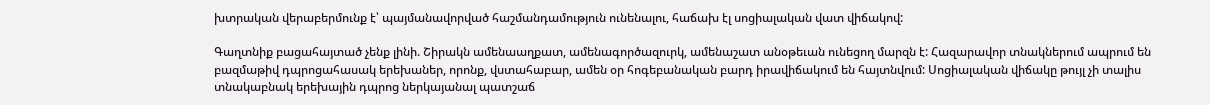խտրական վերաբերմունք է՝ պայմանավորված հաշմանդամություն ունենալու, հաճախ էլ սոցիալական վատ վիճակով:

Գաղտնիք բացահայտած չենք լինի. Շիրակն ամենաաղքատ, ամենագործազուրկ, ամենաշատ անօթեւան ունեցող մարզն է: Հազարավոր տնակներում ապրում են բազմաթիվ դպրոցահասակ երեխաներ, որոնք, վստահաբար, ամեն օր հոգեբանական բարդ իրավիճակում են հայտնվում: Սոցիալական վիճակը թույլ չի տալիս տնակաբնակ երեխային դպրոց ներկայանալ պատշաճ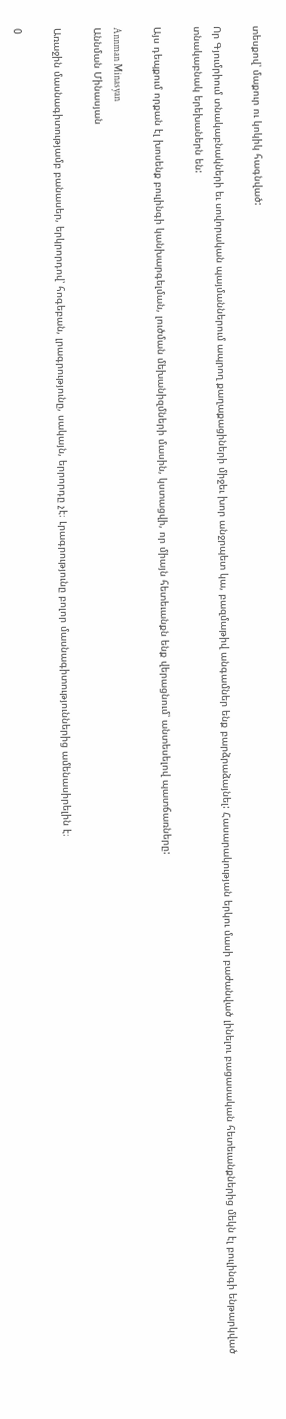տեսքով՝ մաքուր ու կոկիկ հագնված:

Որ Գյումրիում տնակաբնակների եւ սովորական պայմաններում ապրող քաղաքացիների միջեւ խոր անջրպետ կա, բազմաթիվ անգամներ ենք բարձրաձայնել: Հասարակության երկու մասի բաժանված լինելու բացասական հետեւանքներից մեկն էլ բուլինգի ենթարկված տնակաբնակ երեխաներն են:

Այս դեպքում որքան էլ խոսենք բուլինգի կանխարգելման, լուծման մեխանիզմների մասին, կստացվի, որ միայն հետեւանքն ենք վերացնում՝ անտեսելով պատճառները:

Annman Minasyan
Աննման Մինասյան

Առաջին մասնագիտությամբ բանասեր, երկրորդով՝ հոգեբան, լրագրությունը, սակայն, երրորդը չէ։ Լրագրությունը բոլոր մասնագիտություններից ամենասիրելին է։

0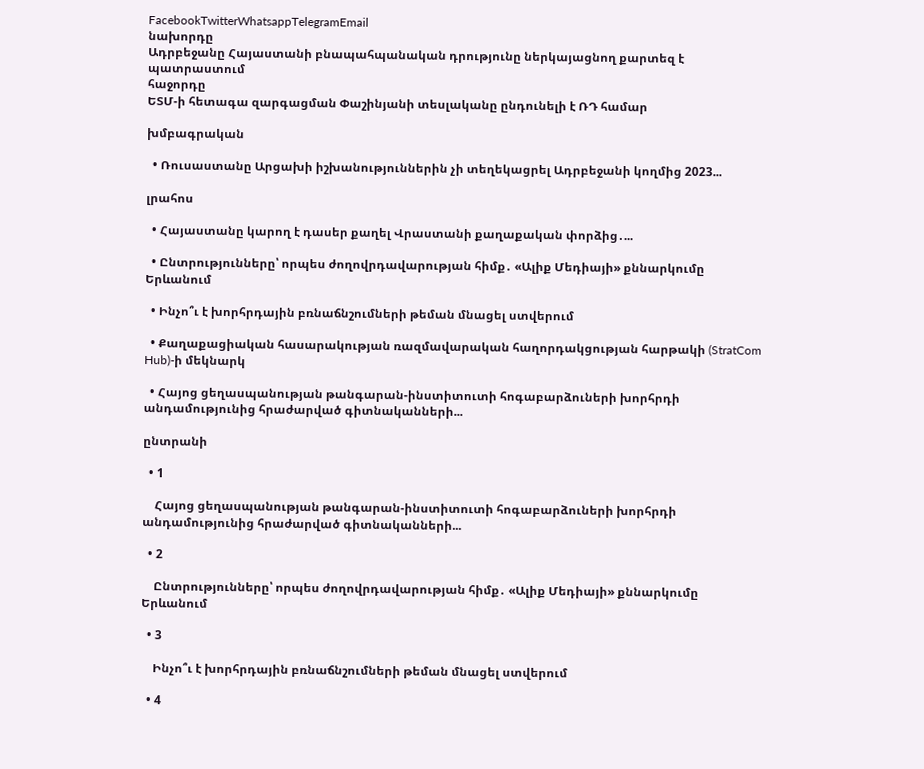FacebookTwitterWhatsappTelegramEmail
նախորդը
Ադրբեջանը Հայաստանի բնապահպանական դրությունը ներկայացնող քարտեզ է պատրաստում
հաջորդը
ԵՏՄ-ի հետագա զարգացման Փաշինյանի տեսլականը ընդունելի է ՌԴ համար

խմբագրական

  • Ռուսաստանը Արցախի իշխանություններին չի տեղեկացրել Ադրբեջանի կողմից 2023...

լրահոս

  • Հայաստանը կարող է դասեր քաղել Վրաստանի քաղաքական փորձից․...

  • Ընտրությունները՝ որպես ժողովրդավարության հիմք․ «Ալիք Մեդիայի» քննարկումը Երևանում

  • Ինչո՞ւ է խորհրդային բռնաճնշումների թեման մնացել ստվերում

  • Քաղաքացիական հասարակության ռազմավարական հաղորդակցության հարթակի (StratCom Hub)-ի մեկնարկ

  • Հայոց ցեղասպանության թանգարան-ինստիտուտի հոգաբարձուների խորհրդի անդամությունից հրաժարված գիտնականների...

ընտրանի

  • 1

    Հայոց ցեղասպանության թանգարան-ինստիտուտի հոգաբարձուների խորհրդի անդամությունից հրաժարված գիտնականների...

  • 2

    Ընտրությունները՝ որպես ժողովրդավարության հիմք․ «Ալիք Մեդիայի» քննարկումը Երևանում

  • 3

    Ինչո՞ւ է խորհրդային բռնաճնշումների թեման մնացել ստվերում

  • 4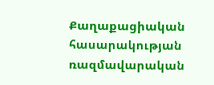Քաղաքացիական հասարակության ռազմավարական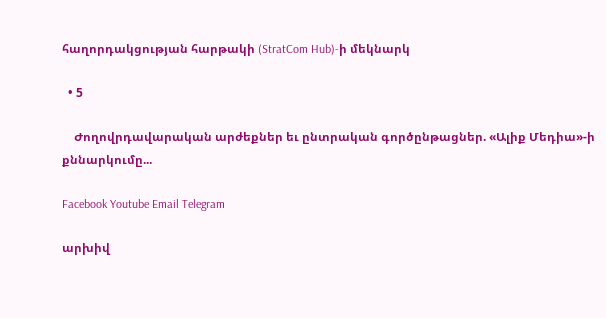հաղորդակցության հարթակի (StratCom Hub)-ի մեկնարկ

  • 5

    Ժողովրդավարական արժեքներ եւ ընտրական գործընթացներ. «Ալիք Մեդիա»-ի քննարկումը...

Facebook Youtube Email Telegram

արխիվ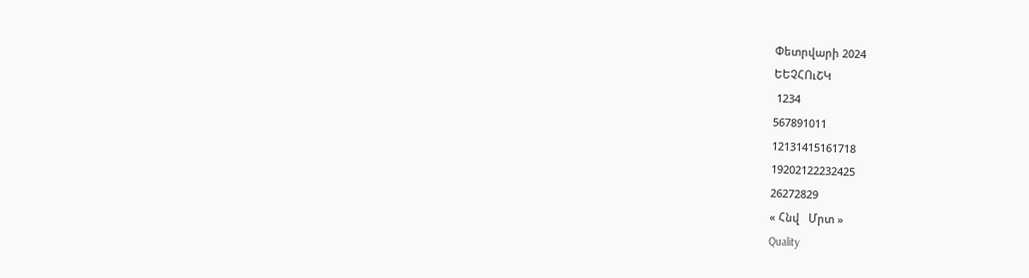Փետրվարի 2024
ԵԵՉՀՈւՇԿ
 1234
567891011
12131415161718
19202122232425
26272829
« Հնվ   Մրտ »
Quality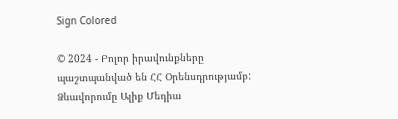Sign Colored

© 2024 - Բոլոր իրավունքները պաշտպանված են ՀՀ Օրենսդրությամբ: Ձևավորումը Ալիք Մեդիա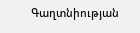Գաղտնիության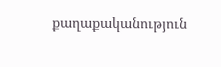քաղաքականություն